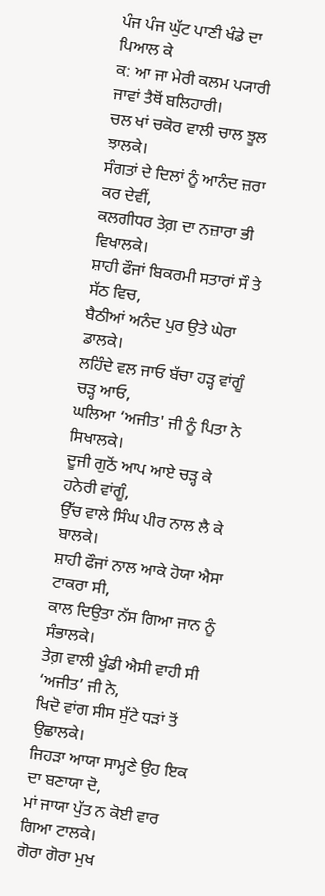ਪੰਜ ਪੰਜ ਘੁੱਟ ਪਾਣੀ ਖੰਡੇ ਦਾ ਪਿਆਲ ਕੇ
ਕ: ਆ ਜਾ ਮੇਰੀ ਕਲਮ ਪ੍ਯਾਰੀ ਜਾਵਾਂ ਤੈਥੋਂ ਬਲਿਹਾਰੀ।
ਚਲ ਖਾਂ ਚਕੋਰ ਵਾਲੀ ਚਾਲ ਝੂਲ ਝਾਲਕੇ।
ਸੰਗਤਾਂ ਦੇ ਦਿਲਾਂ ਨੂੰ ਆਨੰਦ ਜ਼ਰਾ ਕਰ ਦੇਵੀਂ,
ਕਲਗੀਧਰ ਤੇਗ਼ ਦਾ ਨਜ਼ਾਰਾ ਭੀ ਵਿਖਾਲਕੇ।
ਸ਼ਾਹੀ ਫੌਜਾਂ ਬਿਕਰਮੀ ਸਤਾਰਾਂ ਸੌ ਤੇ ਸੱਠ ਵਿਚ,
ਬੈਠੀਆਂ ਅਨੰਦ ਪੁਰ ਉਤੇ ਘੇਰਾ ਡਾਲਕੇ।
ਲਹਿੰਦੇ ਵਲ ਜਾਓ ਬੱਚਾ ਹੜ੍ਹ ਵਾਂਗੂੰ ਚੜ੍ਹ ਆਓ,
ਘਲਿਆ ‘ਅਜੀਤ' ਜੀ ਨੂੰ ਪਿਤਾ ਨੇ ਸਿਖਾਲਕੇ।
ਦੂਜੀ ਗੁਠੋਂ ਆਪ ਆਏ ਚੜ੍ਹ ਕੇ ਹਨੇਰੀ ਵਾਂਗੂੰ,
ਉੱਚ ਵਾਲੇ ਸਿੰਘ ਪੀਰ ਨਾਲ ਲੈ ਕੇ ਬਾਲਕੇ।
ਸ਼ਾਹੀ ਫੌਜਾਂ ਨਾਲ ਆਕੇ ਹੋਯਾ ਐਸਾ ਟਾਕਰਾ ਸੀ,
ਕਾਲ ਦਿਉਤਾ ਨੱਸ ਗਿਆ ਜਾਨ ਨੂੰ ਸੰਭਾਲਕੇ।
ਤੇਗ਼ ਵਾਲੀ ਖੂੰਡੀ ਐਸੀ ਵਾਹੀ ਸੀ ‘ਅਜੀਤ’ ਜੀ ਨੇ,
ਖਿਦੋ ਵਾਂਗ ਸੀਸ ਸੁੱਟੇ ਧੜਾਂ ਤੋਂ ਉਛਾਲਕੇ।
ਜਿਹੜਾ ਆਯਾ ਸਾਮ੍ਹਣੇ ਉਹ ਇਕ ਦਾ ਬਣਾਯਾ ਦੋ,
ਮਾਂ ਜਾਯਾ ਪੁੱਤ ਨ ਕੋਈ ਵਾਰ ਗਿਆ ਟਾਲਕੇ।
ਗੋਰਾ ਗੋਰਾ ਮੁਖ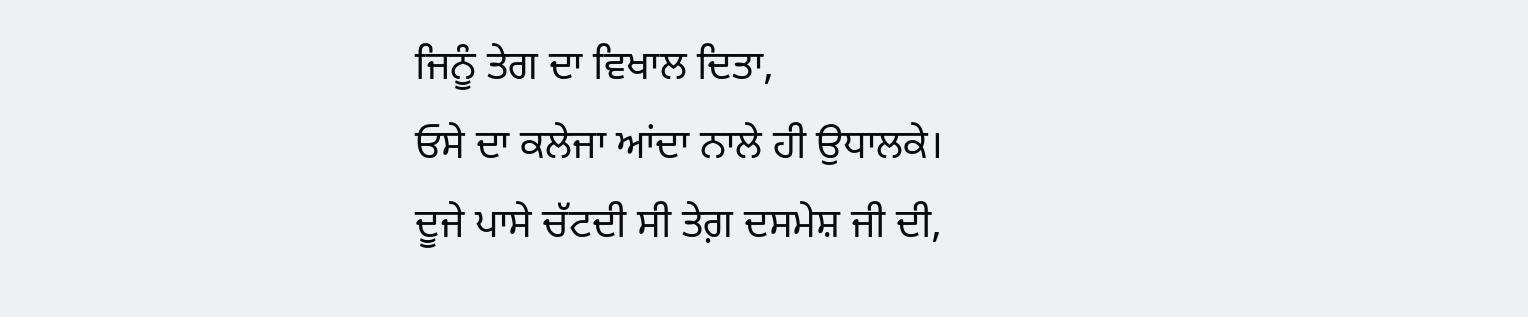ਜਿਨੂੰ ਤੇਗ ਦਾ ਵਿਖਾਲ ਦਿਤਾ,
ਓਸੇ ਦਾ ਕਲੇਜਾ ਆਂਦਾ ਨਾਲੇ ਹੀ ਉਧਾਲਕੇ।
ਦੂਜੇ ਪਾਸੇ ਚੱਟਦੀ ਸੀ ਤੇਗ਼ ਦਸਮੇਸ਼ ਜੀ ਦੀ,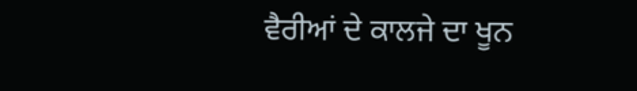ਵੈਰੀਆਂ ਦੇ ਕਾਲਜੇ ਦਾ ਖੂਨ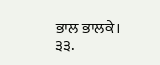ਭਾਲ ਭਾਲਕੇ।
੩੩.